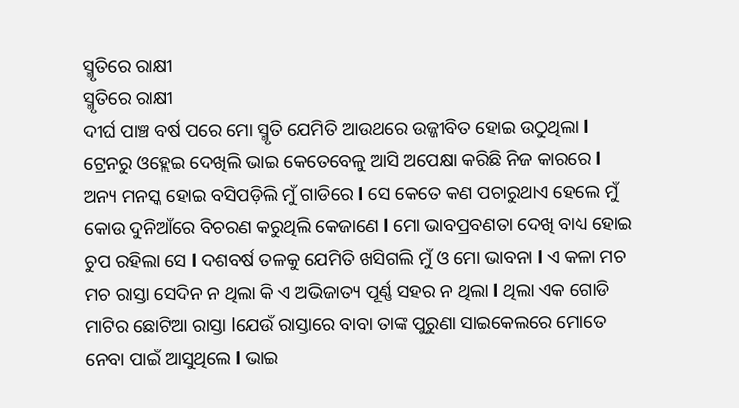ସ୍ମୃତିରେ ରାକ୍ଷୀ
ସ୍ମୃତିରେ ରାକ୍ଷୀ
ଦୀର୍ଘ ପାଞ୍ଚ ବର୍ଷ ପରେ ମୋ ସ୍ମୃତି ଯେମିତି ଆଉଥରେ ଉଜ୍ଜୀବିତ ହୋଇ ଉଠୁଥିଲା l ଟ୍ରେନରୁ ଓହ୍ଲେଇ ଦେଖିଲି ଭାଇ କେତେବେଳୁ ଆସି ଅପେକ୍ଷା କରିଛି ନିଜ କାରରେ l ଅନ୍ୟ ମନସ୍କ ହୋଇ ବସିପଡ଼ିଲି ମୁଁ ଗାଡିରେ l ସେ କେତେ କଣ ପଚାରୁଥାଏ ହେଲେ ମୁଁ କୋଉ ଦୁନିଆଁରେ ବିଚରଣ କରୁଥିଲି କେଜାଣେ l ମୋ ଭାବପ୍ରବଣତା ଦେଖି ବାଧ୍ୟ ହୋଇ ଚୁପ ରହିଲା ସେ l ଦଶବର୍ଷ ତଳକୁ ଯେମିତି ଖସିଗଲି ମୁଁ ଓ ମୋ ଭାବନା l ଏ କଳା ମଚ ମଚ ରାସ୍ତା ସେଦିନ ନ ଥିଲା କି ଏ ଅଭିଜାତ୍ୟ ପୂର୍ଣ୍ଣ ସହର ନ ଥିଲା l ଥିଲା ଏକ ଗୋଡି ମାଟିର ଛୋଟିଆ ରାସ୍ତା lଯେଉଁ ରାସ୍ତାରେ ବାବା ତାଙ୍କ ପୁରୁଣା ସାଇକେଲରେ ମୋତେ ନେବା ପାଇଁ ଆସୁଥିଲେ l ଭାଇ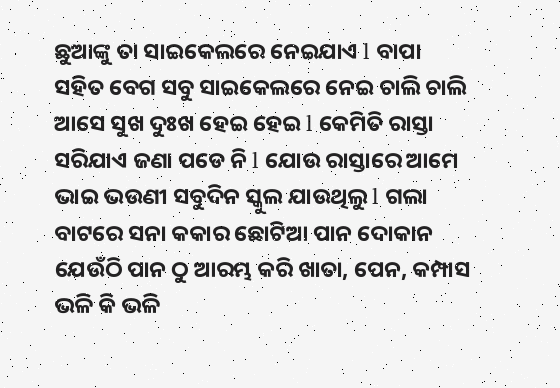ଛୁଆଙ୍କୁ ତା ସାଇକେଲରେ ନେଇଯାଏ l ବାପା ସହିତ ବେଗ ସବୁ ସାଇକେଲରେ ନେଇ ଚାଲି ଚାଲି ଆସେ ସୁଖ ଦୁଃଖ ହେଇ ହେଇ l କେମିତି ରାସ୍ତା ସରିଯାଏ ଜଣା ପଡେ ନି l ଯୋଉ ରାସ୍ତାରେ ଆମେ ଭାଇ ଭଉଣୀ ସବୁଦିନ ସ୍କୁଲ ଯାଉଥିଲୁ l ଗଲା ବାଟରେ ସନା କକାର ଛୋଟିଆ ପାନ ଦୋକାନ ଯେଉଁଠି ପାନ ଠୁ ଆରମ୍ଭ କରି ଖାତା, ପେନ, କମ୍ପାସ ଭଳି କି ଭଳି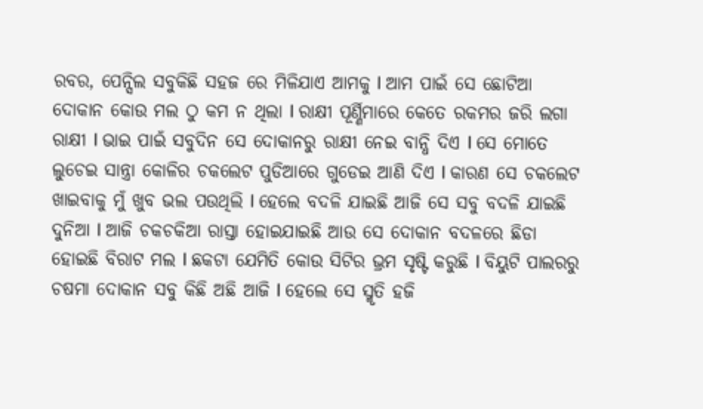ରବର, ପେନ୍ସିଲ ସବୁକିଛି ସହଜ ରେ ମିଳିଯାଏ ଆମକୁ l ଆମ ପାଇଁ ସେ ଛୋଟିଆ ଦୋକାନ କୋଉ ମଲ ଠୁ କମ ନ ଥିଲା l ରାକ୍ଷୀ ପୂର୍ଣ୍ଣିମାରେ କେତେ ରକମର ଜରି ଲଗା ରାକ୍ଷୀ l ଭାଇ ପାଇଁ ସବୁଦିନ ସେ ଦୋକାନରୁ ରାକ୍ଷୀ ନେଇ ବାନ୍ଧି ଦିଏ l ସେ ମୋତେ ଲୁଚେଇ ସାନ୍ତ୍ରା କୋଳିର ଚକଲେଟ ପୁଡିଆରେ ଗୁଡେଇ ଆଣି ଦିଏ l କାରଣ ସେ ଚକଲେଟ ଖାଇବାକୁ ମୁଁ ଖୁବ ଭଲ ପଉଥିଲି l ହେଲେ ବଦଳି ଯାଇଛି ଆଜି ସେ ସବୁ ବଦଳି ଯାଇଛି ଦୁନିଆ l ଆଜି ଚକଚକିଆ ରାସ୍ତା ହୋଇଯାଇଛି ଆଉ ସେ ଦୋକାନ ବଦଳରେ ଛିଡା ହୋଇଛି ବିରାଟ ମଲ l ଛକଟା ଯେମିତି କୋଉ ସିଟିର ଭ୍ରମ ସୃଷ୍ଟି କରୁଛି l ବିୟୁଟି ପାଲରରୁ ଚଷମା ଦୋକାନ ସବୁ କିଛି ଅଛି ଆଜି l ହେଲେ ସେ ସ୍ମୃତି ହଜି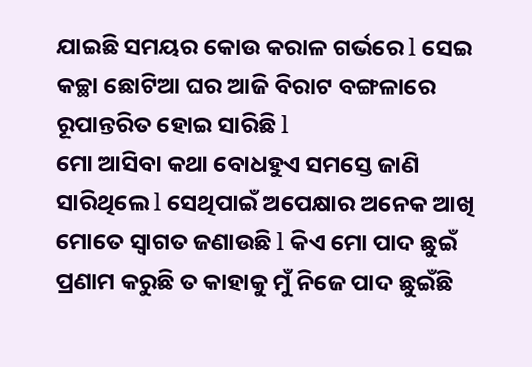ଯାଇଛି ସମୟର କୋଉ କରାଳ ଗର୍ଭରେ l ସେଇ କଚ୍ଛା ଛୋଟିଆ ଘର ଆଜି ବିରାଟ ବଙ୍ଗଳାରେ ରୂପାନ୍ତରିତ ହୋଇ ସାରିଛି l
ମୋ ଆସିବା କଥା ବୋଧହୁଏ ସମସ୍ତେ ଜାଣି ସାରିଥିଲେ l ସେଥିପାଇଁ ଅପେକ୍ଷାର ଅନେକ ଆଖି ମୋତେ ସ୍ୱାଗତ ଜଣାଉଛି l କିଏ ମୋ ପାଦ ଛୁଇଁ ପ୍ରଣାମ କରୁଛି ତ କାହାକୁ ମୁଁ ନିଜେ ପାଦ ଛୁଇଁଛି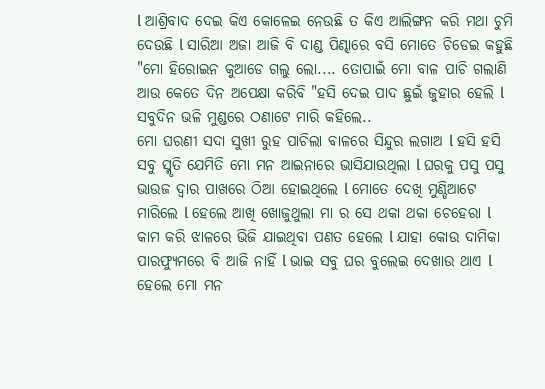l ଆଶ୍ରିବାଦ ଦେଇ କିଏ କୋଳେଇ ନେଉଛି ତ କିଏ ଆଲିଙ୍ଗନ କରି ମଥା ଚୁମି ଦେଉଛି l ସାରିଆ ଅଜା ଆଜି ବି ଦାଣ୍ଡ ପିଣ୍ଢାରେ ବସି ମୋତେ ଚିଡେଇ କହୁଛି "ମୋ ହିରୋଇନ କୁଆଡେ ଗଲୁ ଲୋ.... ତୋପାଇଁ ମୋ ବାଳ ପାଚି ଗଲାଣି ଆଉ କେତେ ଦିନ ଅପେକ୍ଷା କରିବି "ହସି ଦେଇ ପାଦ ଛୁଇଁ ଜୁହାର ହେଲି l ସବୁଦିନ ଭଳି ମୁଣ୍ଡରେ ଠଣାଟେ ମାରି କହିଲେ..
ମୋ ଘରଣୀ ସଦା ସୁଖୀ ରୁହ ପାଚିଲା ବାଳରେ ସିନ୍ଦୁର ଲଗାଅ l ହସି ହସି ସବୁ ସ୍ମୃତି ଯେମିତି ମୋ ମନ ଆଇନାରେ ଭାସିଯାଉଥିଲା l ଘରକୁ ପସୁ ପସୁ ଭାଉଜ ଦ୍ଵାର ପାଖରେ ଠିଆ ହୋଇଥିଲେ l ମୋତେ ଦେଖି ମୁଣ୍ଡିଆଟେ ମାରିଲେ l ହେଲେ ଆଖି ଖୋଜୁଥୁଲା ମା ର ସେ ଥକା ଥକା ଚେହେରା l କାମ କରି ଝାଳରେ ଭିଜି ଯାଇଥିବା ପଣତ ହେଲେ l ଯାହା କୋଉ ଦାମିକା ପାରଫ୍ୟୁମରେ ବି ଆଜି ନାହିଁ l ଭାଇ ସବୁ ଘର ବୁଲେଇ ଦେଖାଉ ଥାଏ l ହେଲେ ମୋ ମନ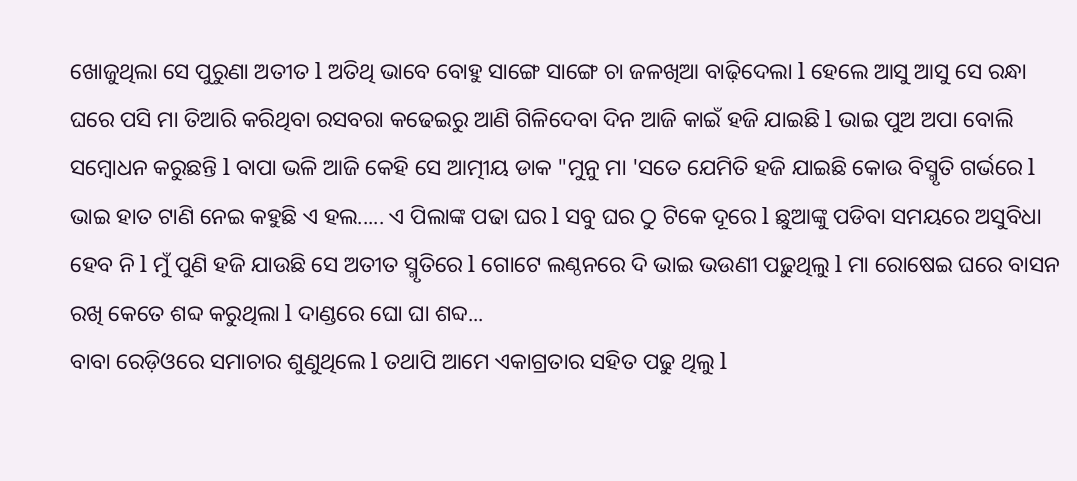ଖୋଜୁଥିଲା ସେ ପୁରୁଣା ଅତୀତ l ଅତିଥି ଭାବେ ବୋହୁ ସାଙ୍ଗେ ସାଙ୍ଗେ ଚା ଜଳଖିଆ ବାଢ଼ିଦେଲା l ହେଲେ ଆସୁ ଆସୁ ସେ ରନ୍ଧା ଘରେ ପସି ମା ତିଆରି କରିଥିବା ରସବରା କଢେଇରୁ ଆଣି ଗିଳିଦେବା ଦିନ ଆଜି କାଇଁ ହଜି ଯାଇଛି l ଭାଇ ପୁଅ ଅପା ବୋଲି ସମ୍ବୋଧନ କରୁଛନ୍ତି l ବାପା ଭଳି ଆଜି କେହି ସେ ଆତ୍ମୀୟ ଡାକ "ମୁନୁ ମା 'ସତେ ଯେମିତି ହଜି ଯାଇଛି କୋଉ ବିସ୍ମୃତି ଗର୍ଭରେ l ଭାଇ ହାତ ଟାଣି ନେଇ କହୁଛି ଏ ହଲ..... ଏ ପିଲାଙ୍କ ପଢା ଘର l ସବୁ ଘର ଠୁ ଟିକେ ଦୂରେ l ଛୁଆଙ୍କୁ ପଡିବା ସମୟରେ ଅସୁବିଧା ହେବ ନି l ମୁଁ ପୁଣି ହଜି ଯାଉଛି ସେ ଅତୀତ ସ୍ମୃତିରେ l ଗୋଟେ ଲଣ୍ଠନରେ ଦି ଭାଇ ଭଉଣୀ ପଢ଼ୁଥିଲୁ l ମା ରୋଷେଇ ଘରେ ବାସନ ରଖି କେତେ ଶବ୍ଦ କରୁଥିଲା l ଦାଣ୍ଡରେ ଘୋ ଘା ଶବ୍ଦ...
ବାବା ରେଡ଼ିଓରେ ସମାଚାର ଶୁଣୁଥିଲେ l ତଥାପି ଆମେ ଏକାଗ୍ରତାର ସହିତ ପଢୁ ଥିଲୁ l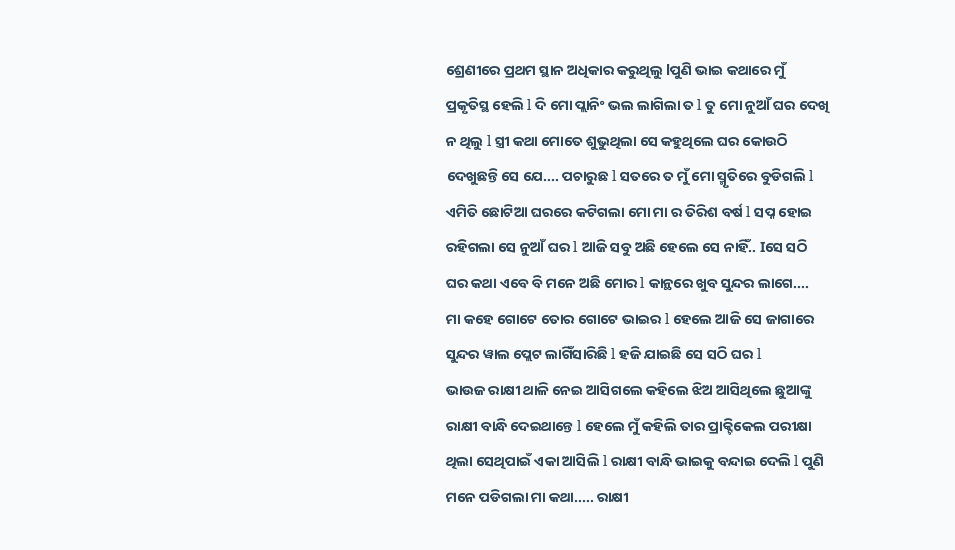ଶ୍ରେଣୀରେ ପ୍ରଥମ ସ୍ଥାନ ଅଧିକାର କରୁଥିଲୁ lପୁଣି ଭାଇ କଥାରେ ମୁଁ ପ୍ରକୃତିସ୍ଥ ହେଲି l ଦି ମୋ ପ୍ଲାନିଂ ଭଲ ଲାଗିଲା ତ l ତୁ ମୋ ନୁଆଁ ଘର ଦେଖି ନ ଥିଲୁ l ସ୍ତ୍ରୀ କଥା ମୋତେ ଶୁଭୁଥିଲା ସେ କହୁଥିଲେ ଘର କୋଉଠି ଦେଖୁଛନ୍ତି ସେ ଯେ.... ପଚାରୁଛ l ସତରେ ତ ମୁଁ ମୋ ସ୍ମୃତିରେ ବୁଡିଗଲି l ଏମିତି ଛୋଟିଆ ଘରରେ କଟିଗଲା ମୋ ମା ର ତିରିଶ ବର୍ଷ l ସପ୍ନ ହୋଇ ରହିଗଲା ସେ ନୁଆଁ ଘର l ଆଜି ସବୁ ଅଛି ହେଲେ ସେ ନାହିଁ.. Iସେ ସଠି ଘର କଥା ଏବେ ବି ମନେ ଅଛି ମୋର l କାନ୍ଥରେ ଖୁବ ସୁନ୍ଦର ଲାଗେ....
ମା କହେ ଗୋଟେ ତୋର ଗୋଟେ ଭାଇର l ହେଲେ ଆଜି ସେ ଜାଗାରେ ସୁନ୍ଦର ୱାଲ ପ୍ଲେଟ ଲାଗିଁସାରିଛି l ହଜି ଯାଇଛି ସେ ସଠି ଘର l
ଭାଉଜ ରାକ୍ଷୀ ଥାଳି ନେଇ ଆସିଗଲେ କହିଲେ ଝିଅ ଆସିଥିଲେ ଛୁଆଙ୍କୁ ରାକ୍ଷୀ ବାନ୍ଧି ଦେଇଥାନ୍ତେ l ହେଲେ ମୁଁ କହିଲି ତାର ପ୍ରାକ୍ଟିକେଲ ପରୀକ୍ଷା ଥିଲା ସେଥିପାଇଁ ଏକା ଆସିଲି l ରାକ୍ଷୀ ବାନ୍ଧି ଭାଇକୁ ବନ୍ଦାଇ ଦେଲି l ପୁଣି ମନେ ପଡିଗଲା ମା କଥା..... ରାକ୍ଷୀ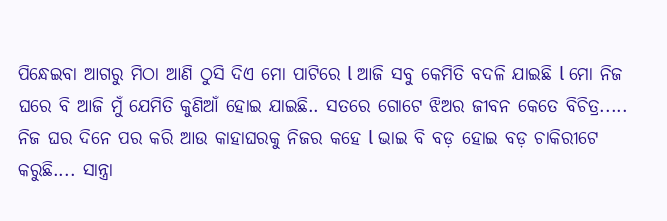ପିନ୍ଧେଇବା ଆଗରୁ ମିଠା ଆଣି ଠୁସି ଦିଏ ମୋ ପାଟିରେ l ଆଜି ସବୁ କେମିତି ବଦଳି ଯାଇଛି l ମୋ ନିଜ ଘରେ ବି ଆଜି ମୁଁ ଯେମିତି କୁଣିଆଁ ହୋଇ ଯାଇଛି.. ସତରେ ଗୋଟେ ଝିଅର ଜୀବନ କେତେ ବିଚିତ୍ର..... ନିଜ ଘର ଦିନେ ପର କରି ଆଉ କାହାଘରକୁ ନିଜର କହେ l ଭାଇ ବି ବଡ଼ ହୋଇ ବଡ଼ ଚାକିରୀଟେ କରୁଛି.... ସାନ୍ତ୍ରା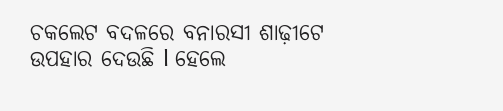ଚକଲେଟ ବଦଳରେ ବନାରସୀ ଶାଢ଼ୀଟେ ଉପହାର ଦେଉଛି l ହେଲେ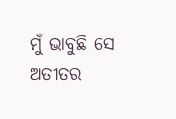ମୁଁ ଭାବୁଛି ସେ ଅତୀତର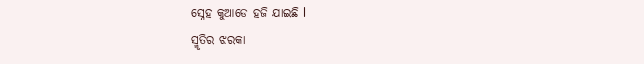ସ୍ନେହ କୁଆଡେ ହଜି ଯାଇଛି l
ସ୍ମୃତିର ଝରକା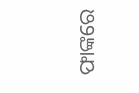ଫାଙ୍କରେ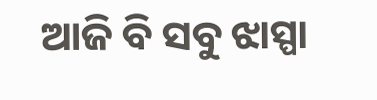ଆଜି ବି ସବୁ ଝାସ୍ପା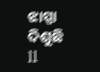ଝାସ୍ପା ଦିଶୁଛି ll